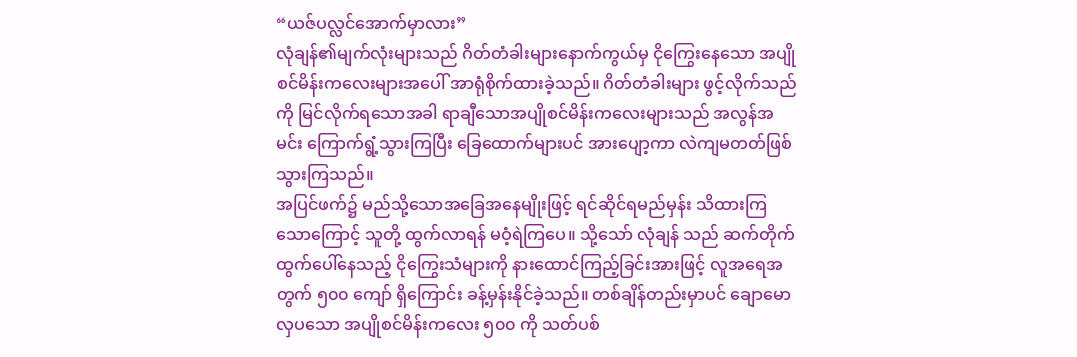“ယဇ်ပလ္လင်အောက်မှာလား”
လုံချန်၏မျက်လုံးများသည် ဂိတ်တံခါးများနောက်ကွယ်မှ ငိုကြွေးနေသော အပျိုစင်မိန်းကလေးများအပေါ် အာရုံစိုက်ထားခဲ့သည်။ ဂိတ်တံခါးများ ဖွင့်လိုက်သည်ကို မြင်လိုက်ရသောအခါ ရာချီသောအပျိုစင်မိန်းကလေးများသည် အလွန်အမင်း ကြောက်ရွံ့သွားကြပြီး ခြေထောက်များပင် အားပျော့ကာ လဲကျမတတ်ဖြစ်သွားကြသည်။
အပြင်ဖက်၌ မည်သို့သောအခြေအနေမျိုးဖြင့် ရင်ဆိုင်ရမည်မှန်း သိထားကြသောကြောင့် သူတို့ ထွက်လာရန် မဝံ့ရဲကြပေ။ သို့သော် လုံချန် သည် ဆက်တိုက်ထွက်ပေါ်နေသည့် ငိုကြွေးသံများကို နားထောင်ကြည့်ခြင်းအားဖြင့် လူအရေအတွက် ၅၀၀ ကျော် ရှိကြောင်း ခန့်မှန်းနိုင်ခဲ့သည်။ တစ်ချိန်တည်းမှာပင် ချောမောလှပသော အပျိုစင်မိန်းကလေး ၅၀၀ ကို သတ်ပစ်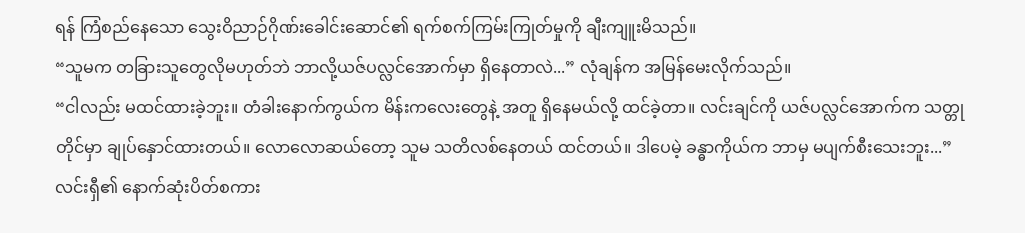ရန် ကြံစည်နေသော သွေးဝိညာဉ်ဂိုဏ်းခေါင်းဆောင်၏ ရက်စက်ကြမ်းကြုတ်မှုကို ချီးကျူးမိသည်။
“သူမက တခြားသူတွေလိုမဟုတ်ဘဲ ဘာလို့ယဇ်ပလ္လင်အောက်မှာ ရှိနေတာလဲ...” လုံချန်က အမြန်မေးလိုက်သည်။
“ငါလည်း မထင်ထားခဲ့ဘူး။ တံခါးနောက်ကွယ်က မိန်းကလေးတွေနဲ့ အတူ ရှိနေမယ်လို့ ထင်ခဲ့တာ။ လင်းချင်ကို ယဇ်ပလ္လင်အောက်က သတ္တုတိုင်မှာ ချုပ်နှောင်ထားတယ်။ လောလောဆယ်တော့ သူမ သတိလစ်နေတယ် ထင်တယ်။ ဒါပေမဲ့ ခန္ဓာကိုယ်က ဘာမှ မပျက်စီးသေးဘူး...”
လင်းရှီ၏ နောက်ဆုံးပိတ်စကား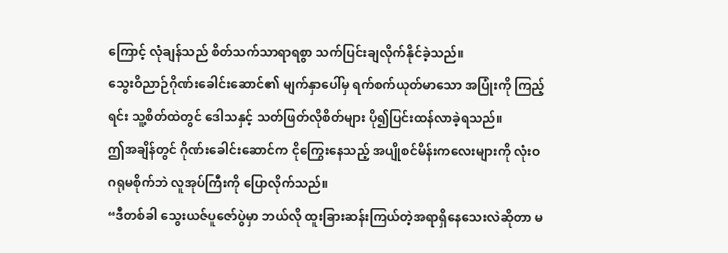ကြောင့် လုံချန်သည် စိတ်သက်သာရာရစွာ သက်ပြင်းချလိုက်နိုင်ခဲ့သည်။
သွေးဝိညာဉ်ဂိုဏ်းခေါင်းဆောင်၏ မျက်နှာပေါ်မှ ရက်စက်ယုတ်မာသော အပြုံးကို ကြည့်ရင်း သူ့စိတ်ထဲတွင် ဒေါသနှင့် သတ်ဖြတ်လိုစိတ်များ ပို၍ပြင်းထန်လာခဲ့ရသည်။
ဤအချိန်တွင် ဂိုဏ်းခေါင်းဆောင်က ငိုကြွေးနေသည့် အပျိုစင်မိန်းကလေးများကို လုံးဝ ဂရုမစိုက်ဘဲ လူအုပ်ကြီးကို ပြောလိုက်သည်။
“ဒီတစ်ခါ သွေးယဇ်ပူဇော်ပွဲမှာ ဘယ်လို ထူးခြားဆန်းကြယ်တဲ့အရာရှိနေသေးလဲဆိုတာ မ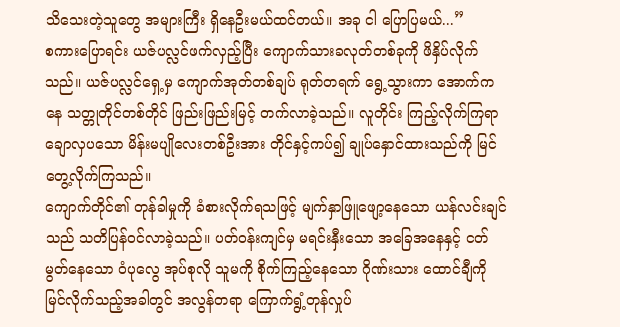သိသေးတဲ့သူတွေ အများကြီး ရှိနေဦးမယ်ထင်တယ်။ အခု ငါ ပြောပြမယ်...”
စကားပြောရင်း ယဇ်ပလ္လင်ဖက်လှည့်ပြီး ကျောက်သားခလုတ်တစ်ခုကို ဖိနှိပ်လိုက်သည်။ ယဇ်ပလ္လင်ရှေ့မှ ကျောက်အုတ်တစ်ချပ် ရုတ်တရက် ရွေ့သွားကာ အောက်ကနေ သတ္တုတိုင်တစ်တိုင် ဖြည်းဖြည်းမြင့် တက်လာခဲ့သည်။ လူတိုင်း ကြည့်လိုက်ကြရာ ချောလှပသော မိန်းမပျိုလေးတစ်ဦးအား တိုင်နှင့်ကပ်၍ ချုပ်နှောင်ထားသည်ကို မြင်တွေ့လိုက်ကြသည်။
ကျောက်တိုင်၏ တုန်ခါမှုကို ခံစားလိုက်ရသဖြင့် မျက်နှာဖြူဖျော့နေသော ယန်လင်းချင် သည် သတိပြန်ဝင်လာခဲ့သည်။ ပတ်ဝန်းကျင်မှ မရင်းနှီးသော အခြေအနေနှင့် ငတ်မွတ်နေသော ဝံပုလွေ အုပ်စုလို သူမကို စိုက်ကြည့်နေသော ဂိုဏ်းသား ထောင်ချီကို မြင်လိုက်သည့်အခါတွင် အလွန်တရာ ကြောက်ရွံ့တုန်လှုပ်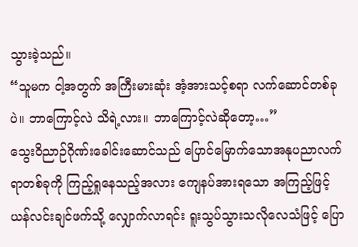သွားခဲ့သည်။
“သူမက ငါ့အတွက် အကြီးမားဆုံး အံ့အားသင့်စရာ လက်ဆောင်တစ်ခုပဲ။ ဘာကြောင့်လဲ သိရဲ့လား။ ဘာကြောင့်လဲဆိုတော့…”
သွေးဝိညာဉ်ဂိုဏ်းခေါင်းဆောင်သည် ပြောင်မြောက်သောအနုပညာလက်ရာတစ်ခုကို ကြည့်ရှုနေသည့်အလား ကျေနပ်အားရသော အကြည့်ဖြင့် ယန်လင်းချင်ဖက်သို့ လျှောက်လာရင်း ရူးသွပ်သွားသလိုလေသံဖြင့် ပြော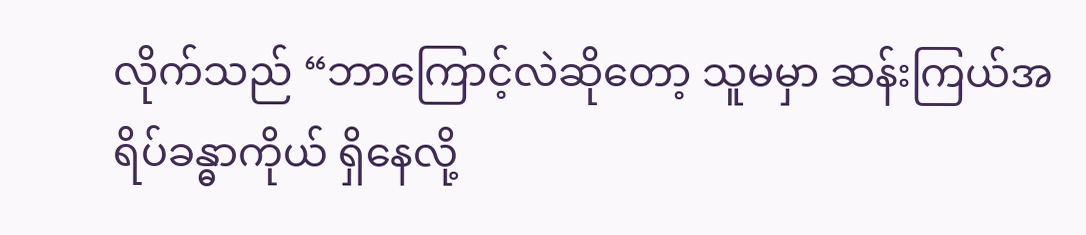လိုက်သည် “ဘာကြောင့်လဲဆိုတော့ သူမမှာ ဆန်းကြယ်အရိပ်ခန္ဓာကိုယ် ရှိနေလို့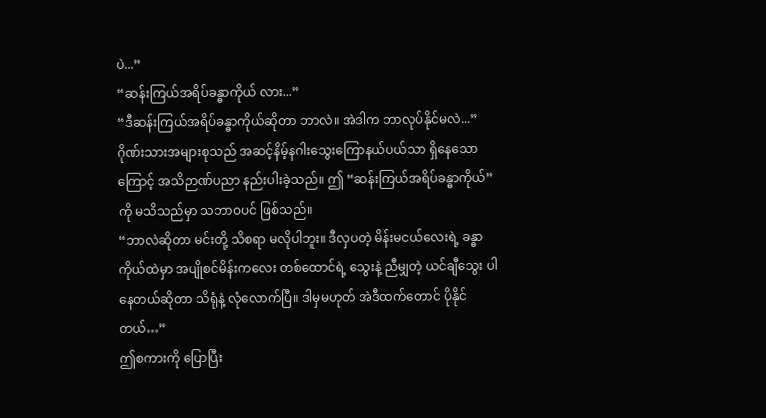ပဲ...”
“ဆန်းကြယ်အရိပ်ခန္ဓာကိုယ် လား...”
“ဒီဆန်းကြယ်အရိပ်ခန္ဓာကိုယ်ဆိုတာ ဘာလဲ။ အဲဒါက ဘာလုပ်နိုင်မလဲ...”
ဂိုဏ်းသားအများစုသည် အဆင့်နိမ့်နဂါးသွေးကြောနယ်ပယ်သာ ရှိနေသောကြောင့် အသိဉာဏ်ပညာ နည်းပါးခဲ့သည်။ ဤ “ဆန်းကြယ်အရိပ်ခန္ဓာကိုယ်” ကို မသိသည်မှာ သဘာဝပင် ဖြစ်သည်။
“ဘာလဲဆိုတာ မင်းတို့ သိစရာ မလိုပါဘူး။ ဒီလှပတဲ့ မိန်းမငယ်လေးရဲ့ ခန္ဓာကိုယ်ထဲမှာ အပျိုစင်မိန်းကလေး တစ်ထောင်ရဲ့ သွေးနဲ့ ညီမျှတဲ့ ယင်ချီသွေး ပါနေတယ်ဆိုတာ သိရုံနဲ့ လုံလောက်ပြီ။ ဒါမှမဟုတ် အဲဒီထက်တောင် ပိုနိုင်တယ်…”
ဤစကားကို ပြောပြီး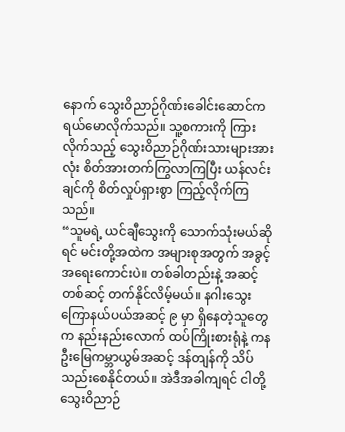နောက် သွေးဝိညာဉ်ဂိုဏ်းခေါင်းဆောင်က ရယ်မောလိုက်သည်။ သူ့စကားကို ကြားလိုက်သည့် သွေးဝိညာဉ်ဂိုဏ်းသားများအားလုံး စိတ်အားတက်ကြွလာကြပြီး ယန်လင်းချင်ကို စိတ်လှုပ်ရှားစွာ ကြည့်လိုက်ကြသည်။
“သူမရဲ့ ယင်ချီသွေးကို သောက်သုံးမယ်ဆိုရင် မင်းတို့အထဲက အများစုအတွက် အခွင့်အရေးကောင်းပဲ။ တစ်ခါတည်းနဲ့ အဆင့်တစ်ဆင့် တက်နိုင်လိမ့်မယ်။ နဂါးသွေးကြောနယ်ပယ်အဆင့် ၉ မှာ ရှိနေတဲ့သူတွေက နည်းနည်းလောက် ထပ်ကြိုးစားရုံနဲ့ ကနဦးမြေကမ္ဘာယွမ်အဆင့် ဒန်တျန်ကို သိပ်သည်းစေနိုင်တယ်။ အဲဒီအခါကျရင် ငါတို့ သွေးဝိညာဉ်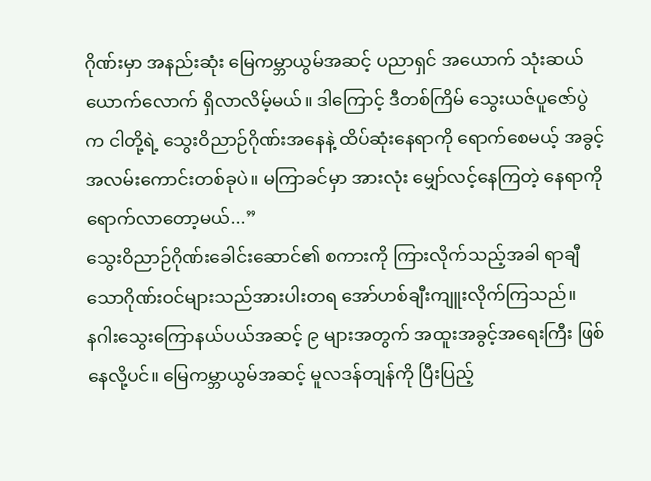ဂိုဏ်းမှာ အနည်းဆုံး မြေကမ္ဘာယွမ်အဆင့် ပညာရှင် အယောက် သုံးဆယ်ယောက်လောက် ရှိလာလိမ့်မယ်။ ဒါကြောင့် ဒီတစ်ကြိမ် သွေးယဇ်ပူဇော်ပွဲက ငါတို့ရဲ့ သွေးဝိညာဉ်ဂိုဏ်းအနေနဲ့ ထိပ်ဆုံးနေရာကို ရောက်စေမယ့် အခွင့်အလမ်းကောင်းတစ်ခုပဲ။ မကြာခင်မှာ အားလုံး မျှော်လင့်နေကြတဲ့ နေရာကို ရောက်လာတော့မယ်...”
သွေးဝိညာဉ်ဂိုဏ်းခေါင်းဆောင်၏ စကားကို ကြားလိုက်သည့်အခါ ရာချီသောဂိုဏ်းဝင်များသည်အားပါးတရ အော်ဟစ်ချီးကျူးလိုက်ကြသည်။
နဂါးသွေးကြောနယ်ပယ်အဆင့် ၉ များအတွက် အထူးအခွင့်အရေးကြီး ဖြစ်နေလို့ပင်။ မြေကမ္ဘာယွမ်အဆင့် မူလဒန်တျန်ကို ပြီးပြည့်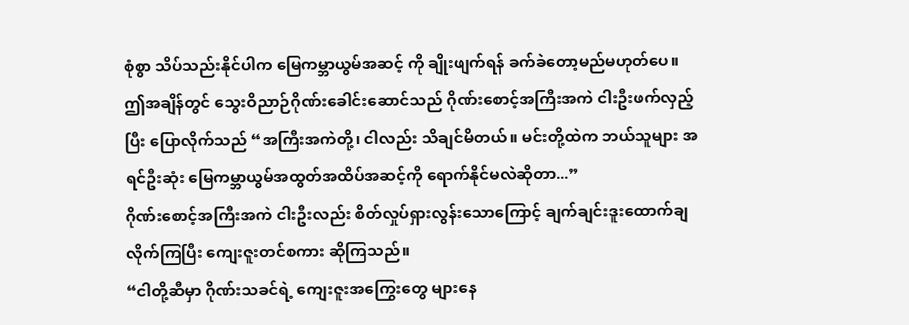စုံစွာ သိပ်သည်းနိုင်ပါက မြေကမ္ဘာယွမ်အဆင့် ကို ချိုးဖျက်ရန် ခက်ခဲတော့မည်မဟုတ်ပေ။
ဤအချိန်တွင် သွေးဝိညာဉ်ဂိုဏ်းခေါင်းဆောင်သည် ဂိုဏ်းစောင့်အကြီးအကဲ ငါးဦးဖက်လှည့်ပြီး ပြောလိုက်သည် “အကြီးအကဲတို့၊ ငါလည်း သိချင်မိတယ်။ မင်းတို့ထဲက ဘယ်သူများ အရင်ဦးဆုံး မြေကမ္ဘာယွမ်အထွတ်အထိပ်အဆင့်ကို ရောက်နိုင်မလဲဆိုတာ...”
ဂိုဏ်းစောင့်အကြီးအကဲ ငါးဦးလည်း စိတ်လှုပ်ရှားလွန်းသောကြောင့် ချက်ချင်းဒူးထောက်ချလိုက်ကြပြီး ကျေးဇူးတင်စကား ဆိုကြသည်။
“ငါတို့ဆီမှာ ဂိုဏ်းသခင်ရဲ့ ကျေးဇူးအကြွေးတွေ များနေ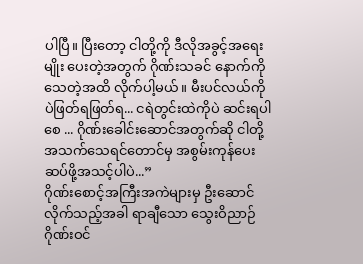ပါပြီ။ ပြီးတော့ ငါတို့ကို ဒီလိုအခွင့်အရေးမျိုး ပေးတဲ့အတွက် ဂိုဏ်းသခင် နောက်ကို သေတဲ့အထိ လိုက်ပါ့မယ်။ မီးပင်လယ်ကိုပဲဖြတ်ရဖြတ်ရ... ငရဲတွင်းထဲကိုပဲ ဆင်းရပါစေ ... ဂိုဏ်းခေါင်းဆောင်အတွက်ဆို ငါတို့အသက်သေရင်တောင်မှ အစွမ်းကုန်ပေးဆပ်ဖို့အသင့်ပါပဲ...”
ဂိုဏ်းစောင့်အကြီးအကဲများမှ ဦးဆောင်လိုက်သည့်အခါ ရာချီသော သွေးဝိညာဉ်ဂိုဏ်းဝင်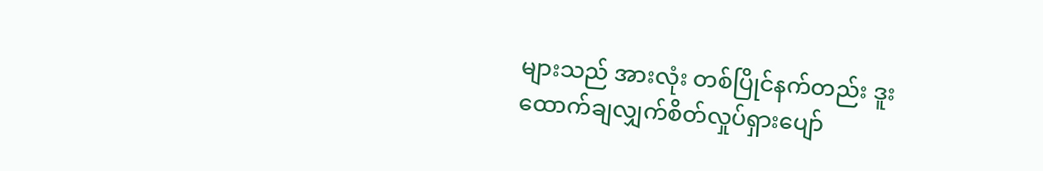များသည် အားလုံး တစ်ပြိုင်နက်တည်း ဒူးထောက်ချလျှက်စိတ်လှုပ်ရှားပျော်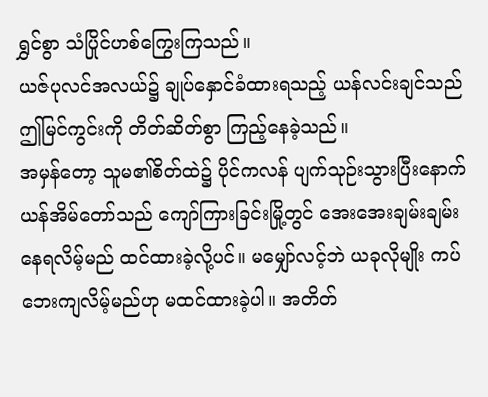ရွှင်စွာ သံပြိုင်ဟစ်ကြွေးကြသည်။
ယဇ်ပုလင်အလယ်၌ ချုပ်နှောင်ခံထားရသည့် ယန်လင်းချင်သည် ဤမြင်ကွင်းကို တိတ်ဆိတ်စွာ ကြည့်နေခဲ့သည်။
အမှန်တော့ သူမ၏စိတ်ထဲ၌ ပိုင်ကလန် ပျက်သုဉ်းသွားပြီးနောက် ယန်အိမ်တော်သည် ကျော်ကြားခြင်းမြို့တွင် အေးအေးချမ်းချမ်း နေရလိမ့်မည် ထင်ထားခဲ့လို့ပင်။ မမျှော်လင့်ဘဲ ယခုလိုမျိုး ကပ်ဘေးကျလိမ့်မည်ဟု မထင်ထားခဲ့ပါ။ အတိတ်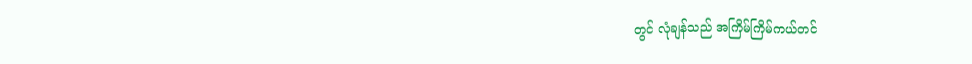တွင် လုံချန်သည် အကြိမ်ကြိမ်ကယ်တင်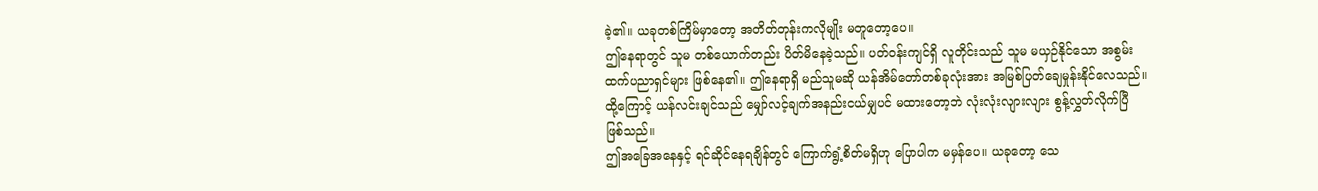ခဲ့၏။ ယခုတစ်ကြိမ်မှာတော့ အတိတ်တုန်းကလိုမျိုး မတူတော့ပေ။
ဤနေရာတွင် သူမ တစ်ယောက်တည်း ပိတ်မိနေခဲ့သည်။ ပတ်ဝန်းကျင်ရှိ လူတိုင်းသည် သူမ မယှဉ်နိုင်သော အစွမ်းထက်ပညာရှင်များ ဖြစ်နေ၏။ ဤနေရာရှိ မည်သူမဆို ယန်အိမ်တော်တစ်ခုလုံးအား အမြစ်ပြတ်ချေမှုန်းနိုင်လေသည်။ ထို့ကြောင့် ယန်လင်းချင်သည် မျှော်လင့်ချက်အနည်းငယ်မျှပင် မထားတော့ဘဲ လုံးလုံးလျားလျား စွန့်လွှတ်လိုက်ပြီ ဖြစ်သည်။
ဤအခြေအနေနှင့် ရင်ဆိုင်နေရချိန်တွင် ကြောက်ရွံ့စိတ်မရှိဟု ပြောပါက မမှန်ပေ။ ယခုတော့ သေ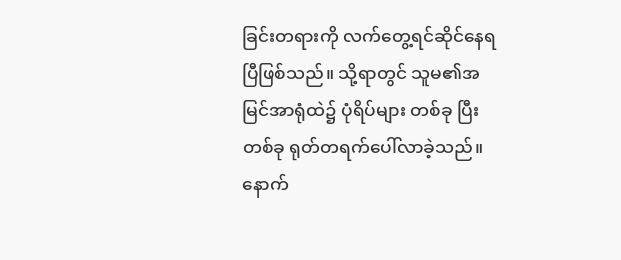ခြင်းတရားကို လက်တွေ့ရင်ဆိုင်နေရပြီဖြစ်သည်။ သို့ရာတွင် သူမ၏အမြင်အာရုံထဲ၌ ပုံရိပ်များ တစ်ခု ပြီးတစ်ခု ရုတ်တရက်ပေါ်လာခဲ့သည်။ နောက်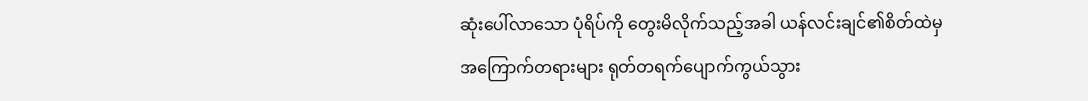ဆုံးပေါ်လာသော ပုံရိပ်ကို တွေးမိလိုက်သည့်အခါ ယန်လင်းချင်၏စိတ်ထဲမှ အကြောက်တရားများ ရုတ်တရက်ပျောက်ကွယ်သွား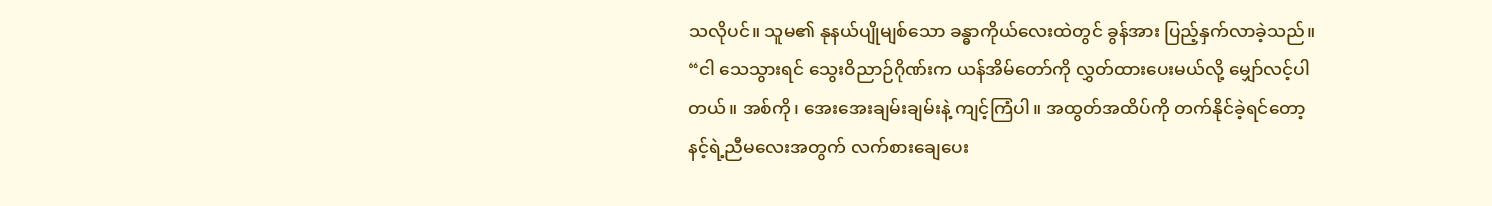သလိုပင်။ သူမ၏ နုနယ်ပျိုမျစ်သော ခန္ဓာကိုယ်လေးထဲတွင် ခွန်အား ပြည့်နှက်လာခဲ့သည်။
“ငါ သေသွားရင် သွေးဝိညာဉ်ဂိုဏ်းက ယန်အိမ်တော်ကို လွှတ်ထားပေးမယ်လို့ မျှော်လင့်ပါတယ်။ အစ်ကို၊ အေးအေးချမ်းချမ်းနဲ့ ကျင့်ကြံပါ။ အထွတ်အထိပ်ကို တက်နိုင်ခဲ့ရင်တော့ နင့်ရဲ့ညီမလေးအတွက် လက်စားချေပေး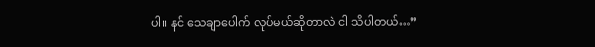ပါ။ နင် သေချာပေါက် လုပ်မယ်ဆိုတာလဲ ငါ သိပါတယ်…”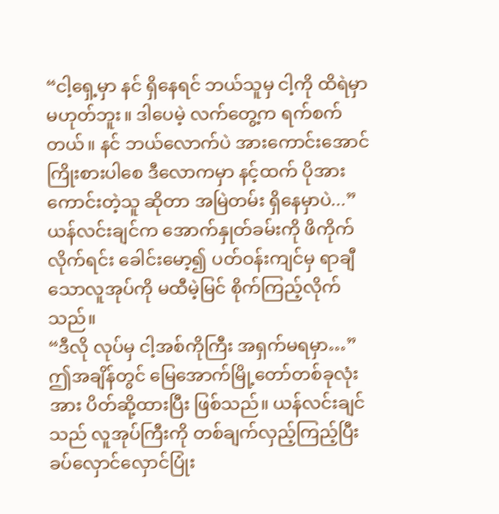“ငါ့ရှေ့မှာ နင် ရှိနေရင် ဘယ်သူမှ ငါ့ကို ထိရဲမှာ မဟုတ်ဘူး။ ဒါပေမဲ့ လက်တွေ့က ရက်စက်တယ်။ နင် ဘယ်လောက်ပဲ အားကောင်းအောင် ကြိုးစားပါစေ ဒီလောကမှာ နင့်ထက် ပိုအားကောင်းတဲ့သူ ဆိုတာ အမြဲတမ်း ရှိနေမှာပဲ...” ယန်လင်းချင်က အောက်နှုတ်ခမ်းကို ဖိကိုက်လိုက်ရင်း ခေါင်းမော့၍ ပတ်ဝန်းကျင်မှ ရာချီသောလူအုပ်ကို မထီမဲ့မြင် စိုက်ကြည့်လိုက်သည်။
“ဒီလို လုပ်မှ ငါ့အစ်ကိုကြီး အရှက်မရမှာ…”
ဤအချိန်တွင် မြေအောက်မြို့တော်တစ်ခုလုံးအား ပိတ်ဆို့ထားပြီး ဖြစ်သည်။ ယန်လင်းချင်သည် လူအုပ်ကြီးကို တစ်ချက်လှည့်ကြည့်ပြီး ခပ်လှောင်လှောင်ပြုံး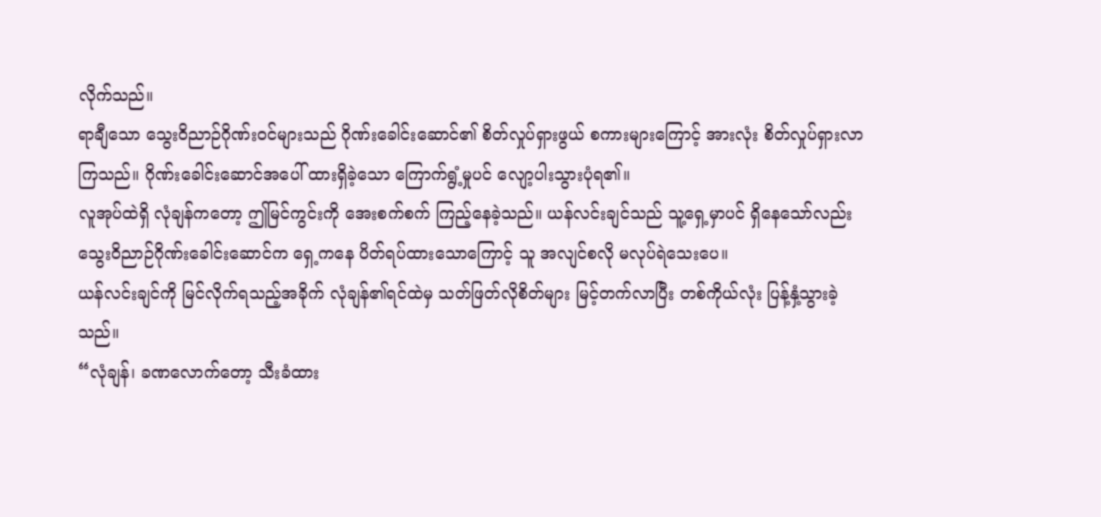လိုက်သည်။
ရာချီသော သွေးဝိညာဉ်ဂိုဏ်းဝင်များသည် ဂိုဏ်းခေါင်းဆောင်၏ စိတ်လှုပ်ရှားဖွယ် စကားများကြောင့် အားလုံး စိတ်လှုပ်ရှားလာကြသည်။ ဂိုဏ်းခေါင်းဆောင်အပေါ် ထားရှိခဲ့သော ကြောက်ရွံ့မှုပင် လျော့ပါးသွားပုံရ၏။
လူအုပ်ထဲရှိ လုံချန်ကတော့ ဤမြင်ကွင်းကို အေးစက်စက် ကြည့်နေခဲ့သည်။ ယန်လင်းချင်သည် သူ့ရှေ့မှာပင် ရှိနေသော်လည်း သွေးဝိညာဉ်ဂိုဏ်းခေါင်းဆောင်က ရှေ့ကနေ ပိတ်ရပ်ထားသောကြောင့် သူ အလျင်စလို မလုပ်ရဲသေးပေ။
ယန်လင်းချင်ကို မြင်လိုက်ရသည့်အခိုက် လုံချန်၏ရင်ထဲမှ သတ်ဖြတ်လိုစိတ်များ မြင့်တက်လာပြီး တစ်ကိုယ်လုံး ပြန့်နှံ့သွားခဲ့သည်။
“လုံချန်၊ ခဏလောက်တော့ သီးခံထား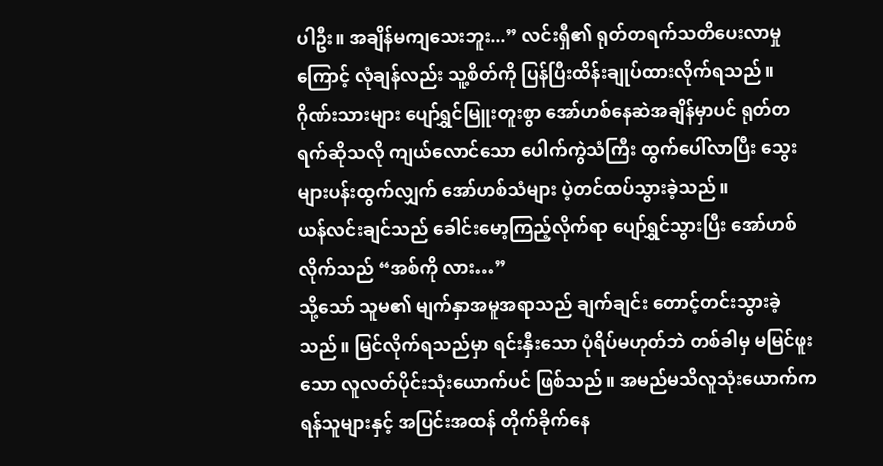ပါဦး။ အချိန်မကျသေးဘူး...” လင်းရှီ၏ ရုတ်တရက်သတိပေးလာမှုကြောင့် လုံချန်လည်း သူ့စိတ်ကို ပြန်ပြီးထိန်းချုပ်ထားလိုက်ရသည်။
ဂိုဏ်းသားများ ပျော်ရွှင်မြူးတူးစွာ အော်ဟစ်နေဆဲအချိန်မှာပင် ရုတ်တရက်ဆိုသလို ကျယ်လောင်သော ပေါက်ကွဲသံကြီး ထွက်ပေါ်လာပြီး သွေးများပန်းထွက်လျှက် အော်ဟစ်သံများ ပဲ့တင်ထပ်သွားခဲ့သည်။
ယန်လင်းချင်သည် ခေါင်းမော့ကြည့်လိုက်ရာ ပျော်ရွှင်သွားပြီး အော်ဟစ်လိုက်သည် “အစ်ကို လား…”
သို့သော် သူမ၏ မျက်နှာအမူအရာသည် ချက်ချင်း တောင့်တင်းသွားခဲ့သည်။ မြင်လိုက်ရသည်မှာ ရင်းနှီးသော ပုံရိပ်မဟုတ်ဘဲ တစ်ခါမှ မမြင်ဖူးသော လူလတ်ပိုင်းသုံးယောက်ပင် ဖြစ်သည်။ အမည်မသိလူသုံးယောက်က ရန်သူများနှင့် အပြင်းအထန် တိုက်ခိုက်နေ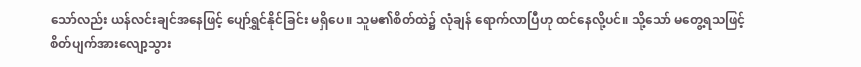သော်လည်း ယန်လင်းချင်အနေဖြင့် ပျော်ရွှင်နိုင်ခြင်း မရှိပေ။ သူမ၏စိတ်ထဲ၌ လုံချန် ရောက်လာပြီဟု ထင်နေလို့ပင်။ သို့သော် မတွေ့ရသဖြင့် စိတ်ပျက်အားလျော့သွား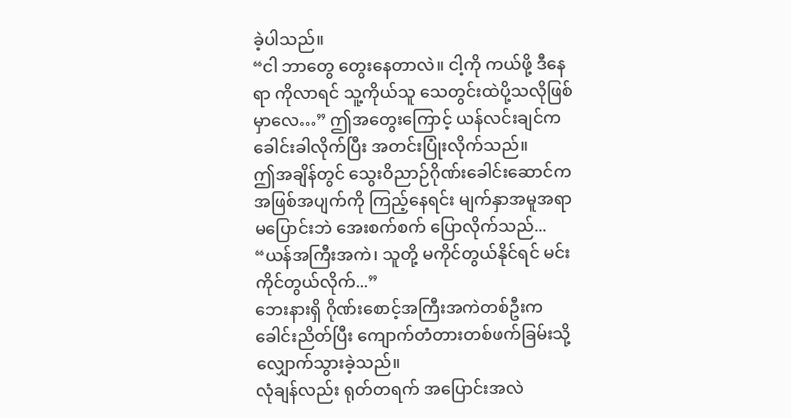ခဲ့ပါသည်။
“ငါ ဘာတွေ တွေးနေတာလဲ။ ငါ့ကို ကယ်ဖို့ ဒီနေရာ ကိုလာရင် သူ့ကိုယ်သူ သေတွင်းထဲပို့သလိုဖြစ်မှာလေ…” ဤအတွေးကြောင့် ယန်လင်းချင်က ခေါင်းခါလိုက်ပြီး အတင်းပြုံးလိုက်သည်။
ဤအချိန်တွင် သွေးဝိညာဉ်ဂိုဏ်းခေါင်းဆောင်က အဖြစ်အပျက်ကို ကြည့်နေရင်း မျက်နှာအမူအရာ မပြောင်းဘဲ အေးစက်စက် ပြောလိုက်သည်... “ယန်အကြီးအကဲ၊ သူတို့ မကိုင်တွယ်နိုင်ရင် မင်း ကိုင်တွယ်လိုက်...”
ဘေးနားရှိ ဂိုဏ်းစောင့်အကြီးအကဲတစ်ဦးက ခေါင်းညိတ်ပြီး ကျောက်တံတားတစ်ဖက်ခြမ်းသို့ လျှောက်သွားခဲ့သည်။
လုံချန်လည်း ရုတ်တရက် အပြောင်းအလဲ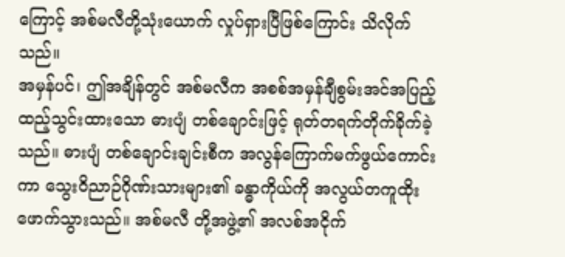ကြောင့် အစ်မလီတို့သုံးယောက် လှုပ်ရှားပြီဖြစ်ကြောင်း သိလိုက်သည်။
အမှန်ပင်၊ ဤအချိန်တွင် အစ်မလီက အစစ်အမှန်ချီစွမ်းအင်အပြည့် ထည့်သွင်းထားသော ဓားပျံ တစ်ချောင်းဖြင့် ရုတ်တရက်တိုက်ခိုက်ခဲ့သည်။ ဓားပျံ တစ်ချောင်းချင်းစီက အလွန်ကြောက်မက်ဖွယ်ကောင်းကာ သွေးဝိညာဉ်ဂိုဏ်းသားများ၏ ခန္ဓာကိုယ်ကို အလွယ်တကူထိုးဖောက်သွားသည်။ အစ်မလီ တို့အဖွဲ့၏ အလစ်အငိုက်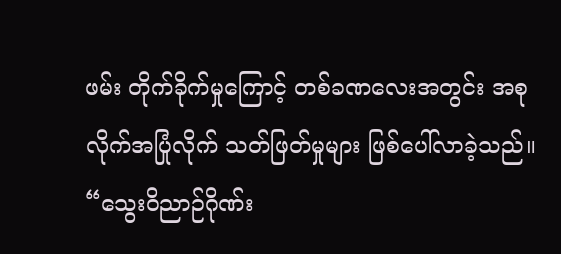ဖမ်း တိုက်ခိုက်မှုကြောင့် တစ်ခဏလေးအတွင်း အစုလိုက်အပြုံလိုက် သတ်ဖြတ်မှုများ ဖြစ်ပေါ်လာခဲ့သည်။
“သွေးဝိညာဉ်ဂိုဏ်း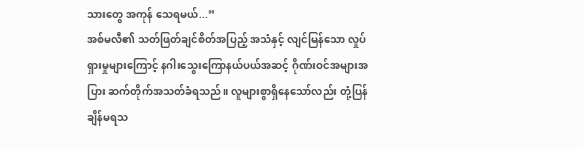သားတွေ အကုန် သေရမယ်...”
အစ်မလီ၏ သတ်ဖြတ်ချင်စိတ်အပြည့် အသံနှင့် လျင်မြန်သော လှုပ်ရှားမှုများကြောင့် နဂါးသွေးကြောနယ်ပယ်အဆင့် ဂိုဏ်းဝင်အများအပြား ဆက်တိုက်အသတ်ခံရသည်။ လူများစွာရှိနေသော်လည်း တုံ့ပြန်ချိန်မရသ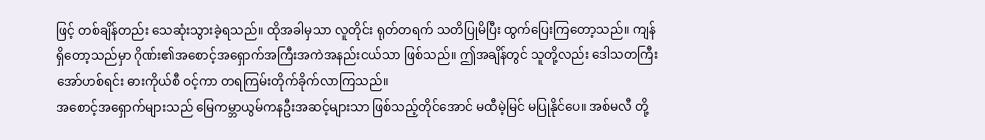ဖြင့် တစ်ချိန်တည်း သေဆုံးသွားခဲ့ရသည်။ ထိုအခါမှသာ လူတိုင်း ရုတ်တရက် သတိပြုမိပြီး ထွက်ပြေးကြတော့သည်။ ကျန်ရှိတော့သည်မှာ ဂိုဏ်း၏အစောင့်အရှောက်အကြီးအကဲအနည်းငယ်သာ ဖြစ်သည်။ ဤအချိန်တွင် သူတို့လည်း ဒေါသတကြီးအော်ဟစ်ရင်း ဓားကိုယ်စီ ဝင့်ကာ တရကြမ်းတိုက်ခိုက်လာကြသည်။
အစောင့်အရှောက်များသည် မြေကမ္ဘာယွမ်ကနဦးအဆင့်များသာ ဖြစ်သည့်တိုင်အောင် မထီမဲ့မြင် မပြုနိုင်ပေ။ အစ်မလီ တို့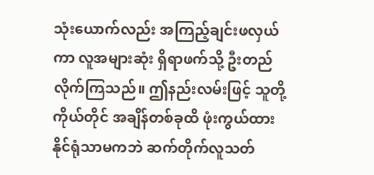သုံးယောက်လည်း အကြည့်ချင်းဖလှယ်ကာ လူအများဆုံး ရှိရာဖက်သို့ ဦးတည်လိုက်ကြသည်။ ဤနည်းလမ်းဖြင့် သူတို့ကိုယ်တိုင် အချိန်တစ်ခုထိ ဖုံးကွယ်ထားနိုင်ရုံသာမကဘဲ ဆက်တိုက်လူသတ်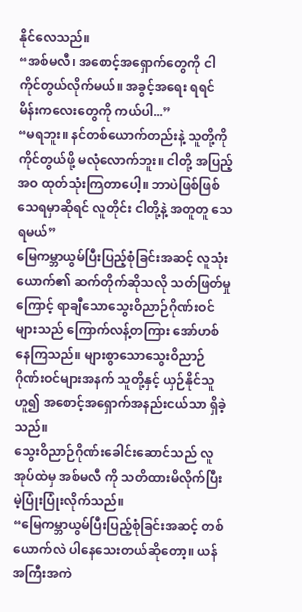နိုင်လေသည်။
“အစ်မလီ၊ အစောင့်အရှောက်တွေကို ငါ ကိုင်တွယ်လိုက်မယ်။ အခွင့်အရေး ရရင် မိန်းကလေးတွေကို ကယ်ပါ...”
“မရဘူး။ နင်တစ်ယောက်တည်းနဲ့ သူတို့ကို ကိုင်တွယ်ဖို့ မလုံလောက်ဘူး။ ငါတို့ အပြည့်အဝ ထုတ်သုံးကြတာပေါ့။ ဘာပဲဖြစ်ဖြစ် သေရမှာဆိုရင် လူတိုင်း ငါတို့နဲ့ အတူတူ သေရမယ်”
မြေကမ္ဘာယွမ်ပြီးပြည့်စုံခြင်းအဆင့် လူသုံးယောက်၏ ဆက်တိုက်ဆိုသလို သတ်ဖြတ်မှုကြောင့် ရာချီသောသွေးဝိညာဉ်ဂိုဏ်းဝင်များသည် ကြောက်လန့်တကြား အော်ဟစ်နေကြသည်။ များစွာသောသွေးဝိညာဉ်ဂိုဏ်းဝင်များအနက် သူတို့နှင့် ယှဉ်နိုင်သူဟူ၍ အစောင့်အရှောက်အနည်းငယ်သာ ရှိခဲ့သည်။
သွေးဝိညာဉ်ဂိုဏ်းခေါင်းဆောင်သည် လူအုပ်ထဲမှ အစ်မလီ ကို သတိထားမိလိုက်ပြီး မဲ့ပြုံးပြုံးလိုက်သည်။
“မြေကမ္ဘာယွမ်ပြီးပြည့်စုံခြင်းအဆင့် တစ်ယောက်လဲ ပါနေသေးတယ်ဆိုတော့။ ယန်အကြီးအကဲ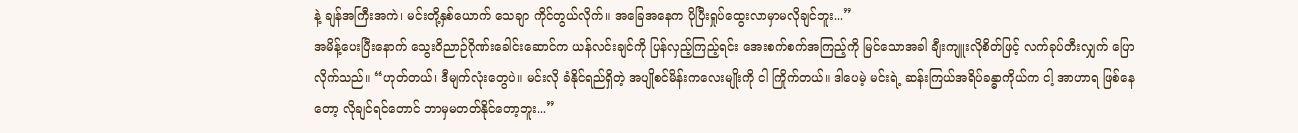နဲ့ ချန်အကြီးအကဲ၊ မင်းတို့နှစ်ယောက် သေချာ ကိုင်တွယ်လိုက်။ အခြေအနေက ပိုပြီးရှုပ်ထွေးလာမှာမလိုချင်ဘူး...”
အမိန့်ပေးပြီးနောက် သွေးဝိညာဉ်ဂိုဏ်းခေါင်းဆောင်က ယန်လင်းချင်ကို ပြန်လှည့်ကြည့်ရင်း အေးစက်စက်အကြည့်ကို မြင်သောအခါ ချီးကျူးလိုစိတ်ဖြင့် လက်ခုပ်တီးလျှက် ပြောလိုက်သည်။ “ဟုတ်တယ်၊ ဒီမျက်လုံးတွေပဲ။ မင်းလို ခံနိုင်ရည်ရှိတဲ့ အပျိုစင်မိန်းကလေးမျိုးကို ငါ ကြိုက်တယ်။ ဒါပေမဲ့ မင်းရဲ့ ဆန်းကြယ်အရိပ်ခန္ဓာကိုယ်က ငါ့ အာဟာရ ဖြစ်နေတော့ လိုချင်ရင်တောင် ဘာမှမတတ်နိုင်တော့ဘူး...”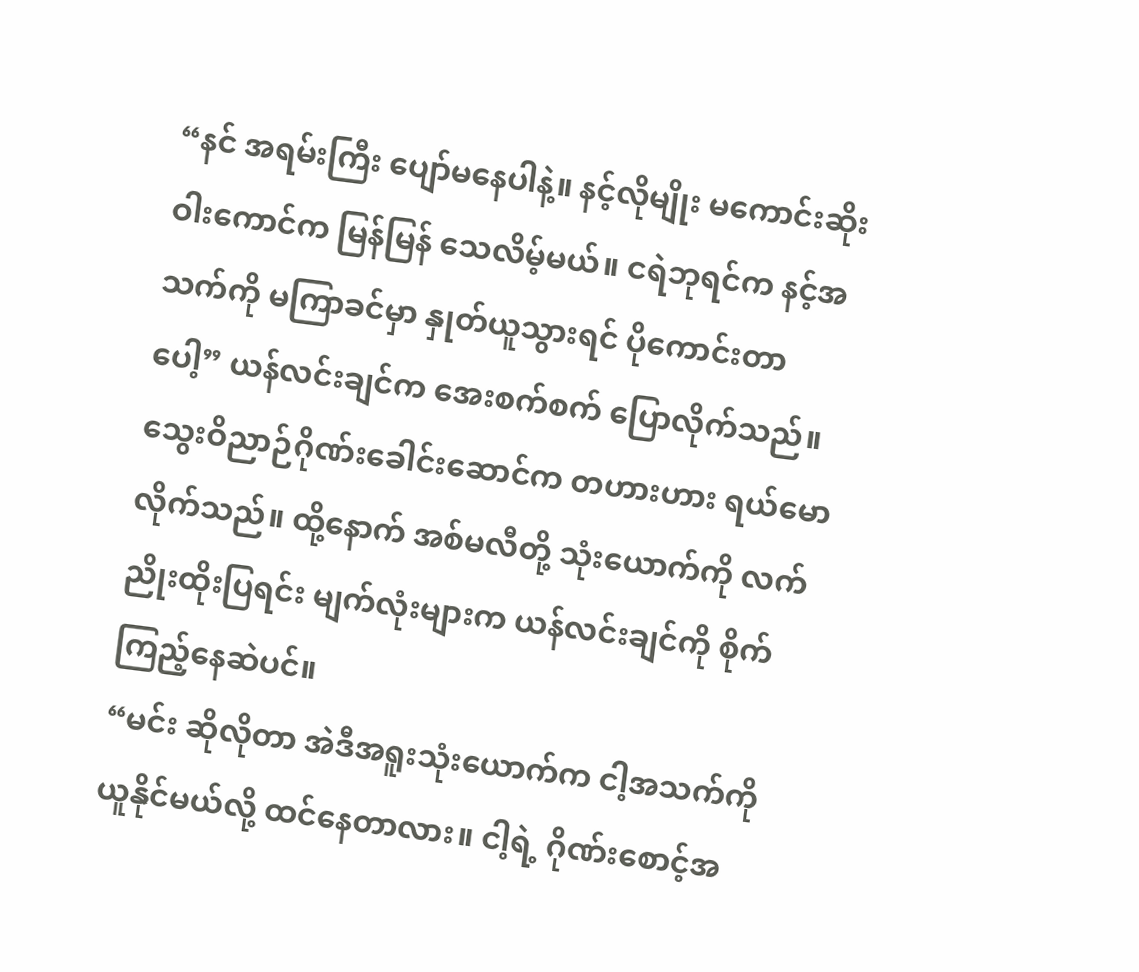“နင် အရမ်းကြီး ပျော်မနေပါနဲ့။ နင့်လိုမျိုး မကောင်းဆိုးဝါးကောင်က မြန်မြန် သေလိမ့်မယ်။ ငရဲဘုရင်က နင့်အသက်ကို မကြာခင်မှာ နှုတ်ယူသွားရင် ပိုကောင်းတာပေါ့” ယန်လင်းချင်က အေးစက်စက် ပြောလိုက်သည်။
သွေးဝိညာဉ်ဂိုဏ်းခေါင်းဆောင်က တဟားဟား ရယ်မောလိုက်သည်။ ထို့နောက် အစ်မလီတို့ သုံးယောက်ကို လက်ညိုးထိုးပြရင်း မျက်လုံးများက ယန်လင်းချင်ကို စိုက်ကြည့်နေဆဲပင်။
“မင်း ဆိုလိုတာ အဲဒီအရူးသုံးယောက်က ငါ့အသက်ကို ယူနိုင်မယ်လို့ ထင်နေတာလား။ ငါ့ရဲ့ ဂိုဏ်းစောင့်အ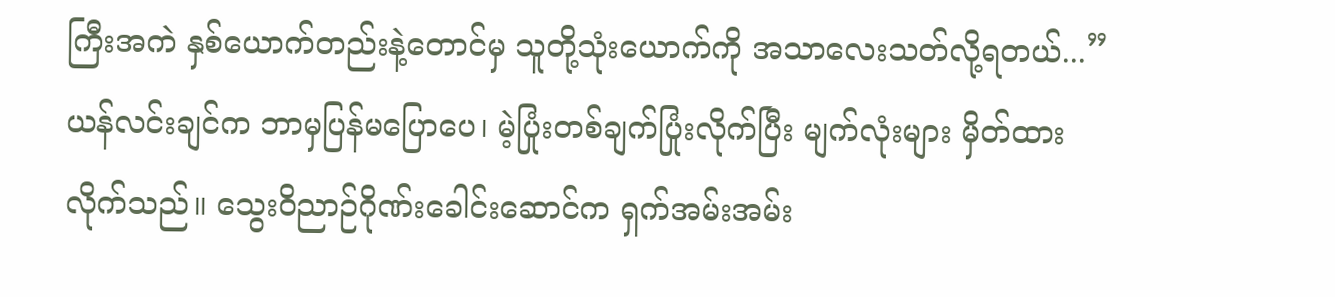ကြီးအကဲ နှစ်ယောက်တည်းနဲ့တောင်မှ သူတို့သုံးယောက်ကို အသာလေးသတ်လို့ရတယ်...”
ယန်လင်းချင်က ဘာမှပြန်မပြောပေ၊ မဲ့ပြုံးတစ်ချက်ပြုံးလိုက်ပြီး မျက်လုံးများ မှိတ်ထားလိုက်သည်။ သွေးဝိညာဉ်ဂိုဏ်းခေါင်းဆောင်က ရှက်အမ်းအမ်း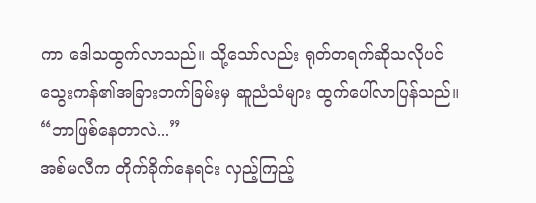ကာ ဒေါသထွက်လာသည်။ သို့သော်လည်း ရုတ်တရက်ဆိုသလိုပင် သွေးကန်၏အခြားဘက်ခြမ်းမှ ဆူညံသံများ ထွက်ပေါ်လာပြန်သည်။
“ဘာဖြစ်နေတာလဲ...”
အစ်မလီက တိုက်ခိုက်နေရင်း လှည့်ကြည့်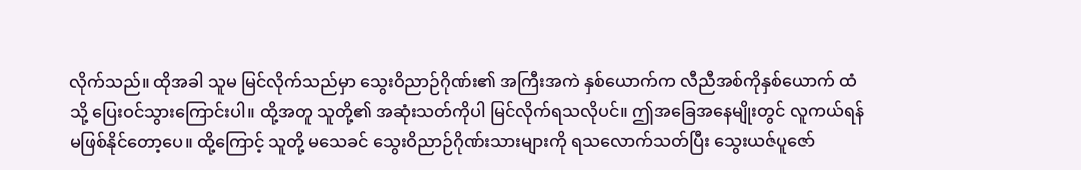လိုက်သည်။ ထိုအခါ သူမ မြင်လိုက်သည်မှာ သွေးဝိညာဉ်ဂိုဏ်း၏ အကြီးအကဲ နှစ်ယောက်က လီညီအစ်ကိုနှစ်ယောက် ထံသို့ ပြေးဝင်သွားကြောင်းပါ။ ထို့အတူ သူတို့၏ အဆုံးသတ်ကိုပါ မြင်လိုက်ရသလိုပင်။ ဤအခြေအနေမျိုးတွင် လူကယ်ရန် မဖြစ်နိုင်တော့ပေ။ ထို့ကြောင့် သူတို့ မသေခင် သွေးဝိညာဉ်ဂိုဏ်းသားများကို ရသလောက်သတ်ပြီး သွေးယဇ်ပူဇော်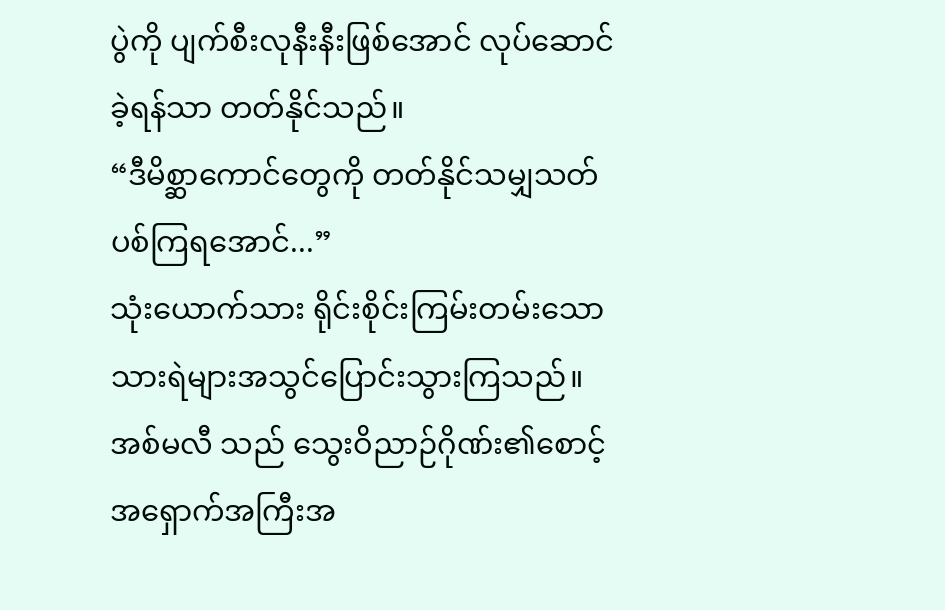ပွဲကို ပျက်စီးလုနီးနီးဖြစ်အောင် လုပ်ဆောင်ခဲ့ရန်သာ တတ်နိုင်သည်။
“ဒီမိစ္ဆာကောင်တွေကို တတ်နိုင်သမျှသတ်ပစ်ကြရအောင်...”
သုံးယောက်သား ရိုင်းစိုင်းကြမ်းတမ်းသော သားရဲများအသွင်ပြောင်းသွားကြသည်။ အစ်မလီ သည် သွေးဝိညာဉ်ဂိုဏ်း၏စောင့်အရှောက်အကြီးအ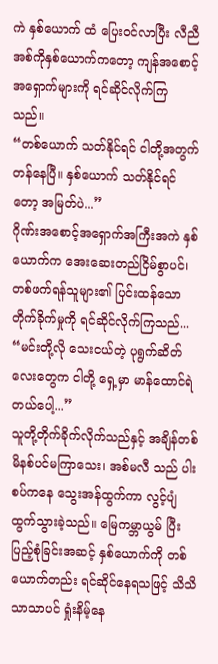ကဲ နှစ်ယောက် ထံ ပြေးဝင်လာပြီး လီညီအစ်ကိုနှစ်ယောက်ကတော့ ကျန်အစောင့်အရှောက်များကို ရင်ဆိုင်လိုက်ကြသည်။
“တစ်ယောက် သတ်နိုင်ရင် ငါတို့အတွက်တန်နေပြီ။ နှစ်ယောက် သတ်နိုင်ရင်တော့ အမြတ်ပဲ...”
ဂိုဏ်းအစောင့်အရှောက်အကြီးအကဲ နှစ်ယောက်က အေးဆေးတည်ငြိမ်စွာပင်၊ တစ်ဖက်ရန်သူများ၏ ပြင်းထန်သောတိုက်ခိုက်မှုကို ရင်ဆိုင်လိုက်ကြသည်... “မင်းတို့လို သေးငယ်တဲ့ ပုရွက်ဆိတ်လေးတွေက ငါတို့ ရှေ့မှာ မာန်ထောင်ရဲတယ်ပေါ့...”
သူတို့တိုက်ခိုက်လိုက်သည်နှင့် အချိန်တစ်မိနစ်ပင်မကြာသေး၊ အစ်မလီ သည် ပါးစပ်ကနေ သွေးအန်ထွက်ကာ လွင့်ပျံထွက်သွားခဲ့သည်။ မြေကမ္ဘာယွမ် ပြီးပြည့်စုံခြင်းအဆင့် နှစ်ယောက်ကို တစ်ယောက်တည်း ရင်ဆိုင်နေရသဖြင့် သိသိသာသာပင် ရှုံးနိမ့်နေ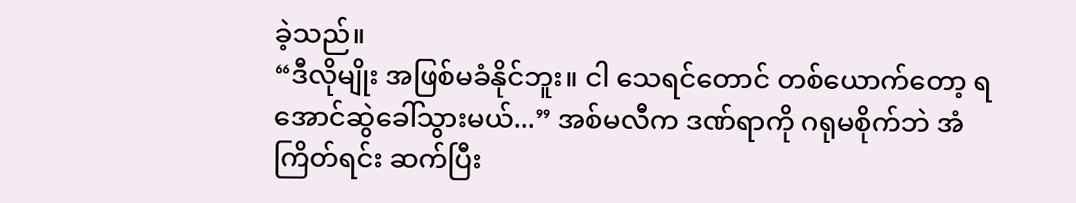ခဲ့သည်။
“ဒီလိုမျိုး အဖြစ်မခံနိုင်ဘူး။ ငါ သေရင်တောင် တစ်ယောက်တော့ ရအောင်ဆွဲခေါ်သွားမယ်...” အစ်မလီက ဒဏ်ရာကို ဂရုမစိုက်ဘဲ အံကြိတ်ရင်း ဆက်ပြီး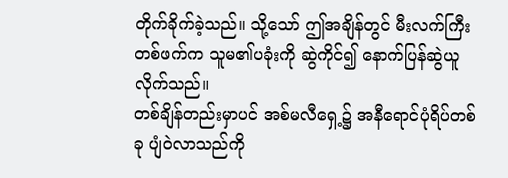တိုက်ခိုက်ခဲ့သည်။ သို့သော် ဤအချိန်တွင် မီးလက်ကြီးတစ်ဖက်က သူမ၏ပခုံးကို ဆွဲကိုင်၍ နောက်ပြန်ဆွဲယူလိုက်သည်။
တစ်ချိန်တည်းမှာပင် အစ်မလီရှေ့၌ အနီရောင်ပုံရိပ်တစ်ခု ပျံဝဲလာသည်ကို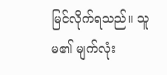မြင်လိုက်ရသည်။ သူမ၏ မျက်လုံး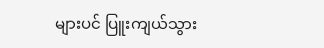များပင် ပြူးကျယ်သွား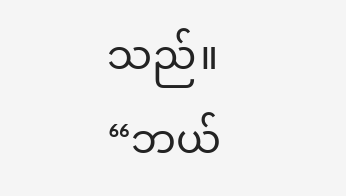သည်။
“ဘယ်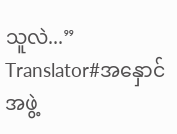သူလဲ...”
Translator#အနှောင်အဖွဲ့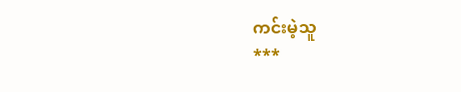ကင်းမဲ့သူ
***